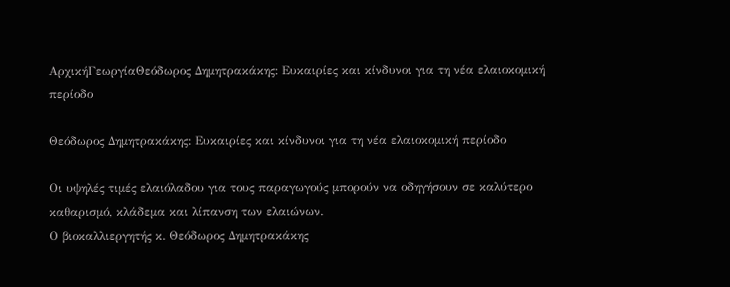ΑρχικήΓεωργίαΘεόδωρος Δημητρακάκης: Ευκαιρίες και κίνδυνοι για τη νέα ελαιοκομική περίοδο

Θεόδωρος Δημητρακάκης: Ευκαιρίες και κίνδυνοι για τη νέα ελαιοκομική περίοδο

Οι υψηλές τιμές ελαιόλαδου για τους παραγωγούς μπορούν να οδηγήσουν σε καλύτερο καθαρισμό, κλάδεμα και λίπανση των ελαιώνων.
Ο βιοκαλλιεργητής κ. Θεόδωρος Δημητρακάκης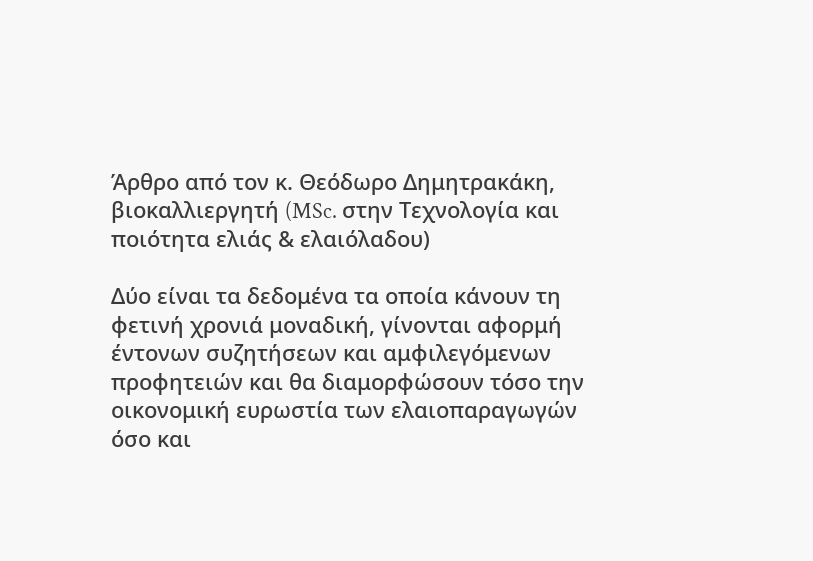Άρθρο από τον κ. Θεόδωρο Δημητρακάκη, βιοκαλλιεργητή (MSc. στην Τεχνολογία και ποιότητα ελιάς & ελαιόλαδου)

Δύο είναι τα δεδομένα τα οποία κάνουν τη φετινή χρονιά μοναδική, γίνονται αφορμή έντονων συζητήσεων και αμφιλεγόμενων προφητειών και θα διαμορφώσουν τόσο την οικονομική ευρωστία των ελαιοπαραγωγών όσο και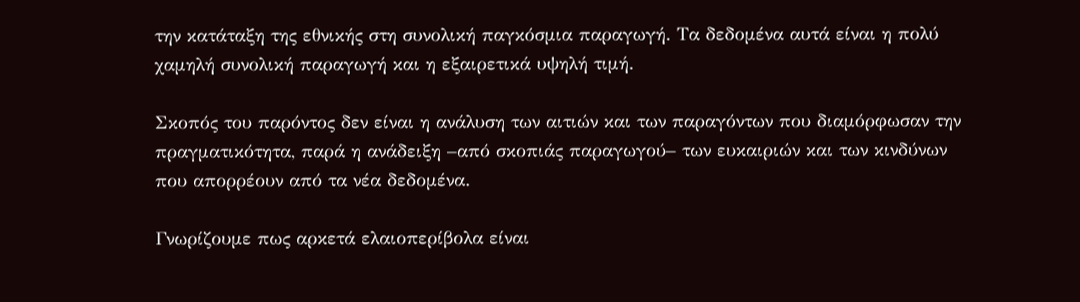την κατάταξη της εθνικής στη συνολική παγκόσμια παραγωγή. Τα δεδομένα αυτά είναι η πολύ χαμηλή συνολική παραγωγή και η εξαιρετικά υψηλή τιμή.

Σκοπός του παρόντος δεν είναι η ανάλυση των αιτιών και των παραγόντων που διαμόρφωσαν την πραγματικότητα, παρά η ανάδειξη –από σκοπιάς παραγωγού– των ευκαιριών και των κινδύνων που απορρέουν από τα νέα δεδομένα.

Γνωρίζουμε πως αρκετά ελαιοπερίβολα είναι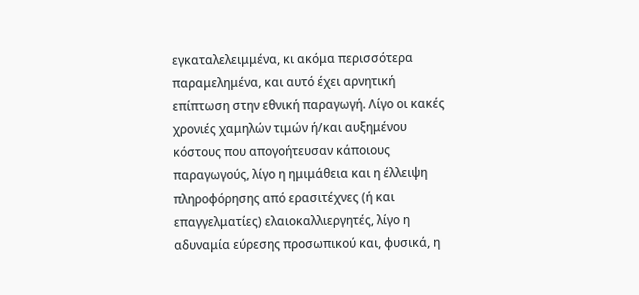εγκαταλελειμμένα, κι ακόμα περισσότερα παραμελημένα, και αυτό έχει αρνητική επίπτωση στην εθνική παραγωγή. Λίγο οι κακές χρονιές χαμηλών τιμών ή/και αυξημένου κόστους που απογοήτευσαν κάποιους παραγωγούς, λίγο η ημιμάθεια και η έλλειψη πληροφόρησης από ερασιτέχνες (ή και επαγγελματίες) ελαιοκαλλιεργητές, λίγο η αδυναμία εύρεσης προσωπικού και, φυσικά, η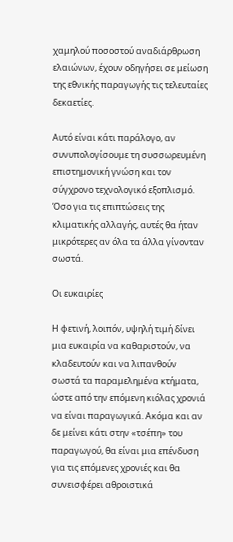χαμηλού ποσοστού αναδιάρθρωση ελαιώνων, έχουν οδηγήσει σε μείωση της εθνικής παραγωγής τις τελευταίες δεκαετίες.

Αυτό είναι κάτι παράλογο, αν συνυπολογίσουμε τη συσσωρευμένη επιστημονική γνώση και τον σύγχρονο τεχνολογικό εξοπλισμό. Όσο για τις επιπτώσεις της κλιματικής αλλαγής, αυτές θα ήταν μικρότερες αν όλα τα άλλα γίνονταν σωστά.

Οι ευκαιρίες

Η φετινή, λοιπόν, υψηλή τιμή δίνει μια ευκαιρία να καθαριστούν, να κλαδευτούν και να λιπανθούν σωστά τα παραμελημένα κτήματα, ώστε από την επόμενη κιόλας χρονιά να είναι παραγωγικά. Ακόμα και αν δε μείνει κάτι στην «τσέπη» του παραγωγού, θα είναι μια επένδυση για τις επόμενες χρονιές και θα συνεισφέρει αθροιστικά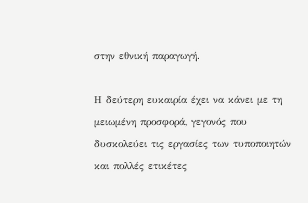στην εθνική παραγωγή.

Η δεύτερη ευκαιρία έχει να κάνει με τη μειωμένη προσφορά, γεγονός που δυσκολεύει τις εργασίες των τυποποιητών και πολλές ετικέτες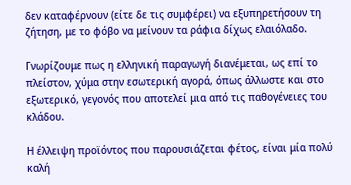δεν καταφέρνουν (είτε δε τις συμφέρει) να εξυπηρετήσουν τη ζήτηση, με το φόβο να μείνουν τα ράφια δίχως ελαιόλαδο.

Γνωρίζουμε πως η ελληνική παραγωγή διανέμεται, ως επί το πλείστον, χύμα στην εσωτερική αγορά, όπως άλλωστε και στο εξωτερικό, γεγονός που αποτελεί μια από τις παθογένειες του κλάδου.

Η έλλειψη προϊόντος που παρουσιάζεται φέτος, είναι μία πολύ καλή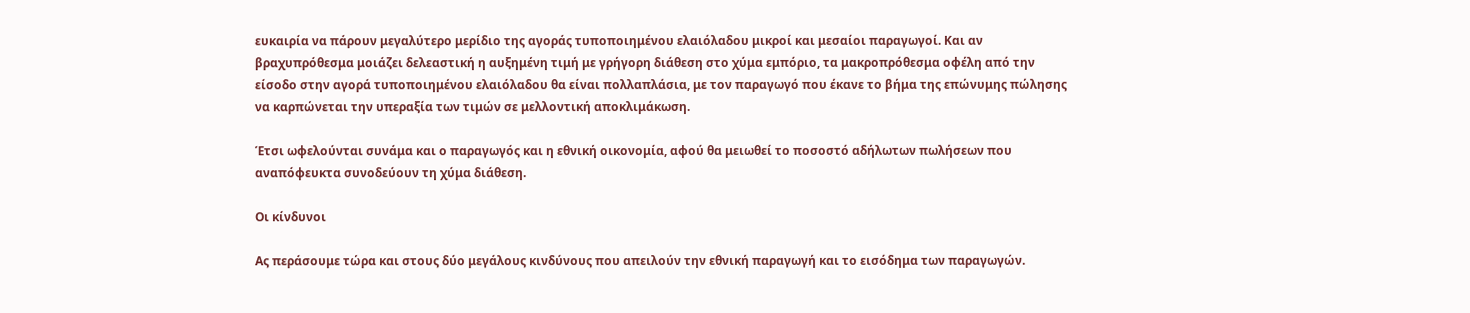ευκαιρία να πάρουν μεγαλύτερο μερίδιο της αγοράς τυποποιημένου ελαιόλαδου μικροί και μεσαίοι παραγωγοί. Και αν βραχυπρόθεσμα μοιάζει δελεαστική η αυξημένη τιμή με γρήγορη διάθεση στο χύμα εμπόριο, τα μακροπρόθεσμα οφέλη από την είσοδο στην αγορά τυποποιημένου ελαιόλαδου θα είναι πολλαπλάσια, με τον παραγωγό που έκανε το βήμα της επώνυμης πώλησης να καρπώνεται την υπεραξία των τιμών σε μελλοντική αποκλιμάκωση.

Έτσι ωφελούνται συνάμα και ο παραγωγός και η εθνική οικονομία, αφού θα μειωθεί το ποσοστό αδήλωτων πωλήσεων που αναπόφευκτα συνοδεύουν τη χύμα διάθεση.

Οι κίνδυνοι

Ας περάσουμε τώρα και στους δύο μεγάλους κινδύνους που απειλούν την εθνική παραγωγή και το εισόδημα των παραγωγών.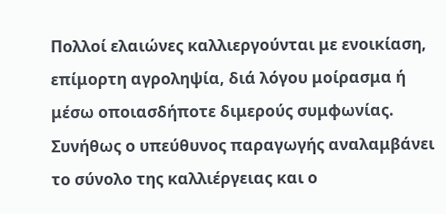Πολλοί ελαιώνες καλλιεργούνται με ενοικίαση, επίμορτη αγροληψία, διά λόγου μοίρασμα ή μέσω οποιασδήποτε διμερούς συμφωνίας. Συνήθως ο υπεύθυνος παραγωγής αναλαμβάνει το σύνολο της καλλιέργειας και ο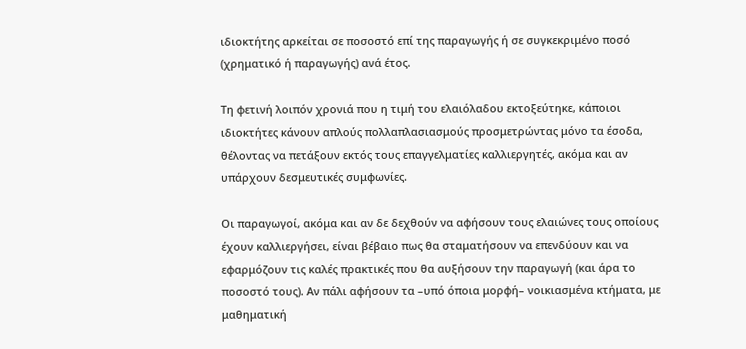ιδιοκτήτης αρκείται σε ποσοστό επί της παραγωγής ή σε συγκεκριμένο ποσό (χρηματικό ή παραγωγής) ανά έτος.

Τη φετινή λοιπόν χρονιά που η τιμή του ελαιόλαδου εκτοξεύτηκε, κάποιοι ιδιοκτήτες κάνουν απλούς πολλαπλασιασμούς προσμετρώντας μόνο τα έσοδα, θέλοντας να πετάξουν εκτός τους επαγγελματίες καλλιεργητές, ακόμα και αν υπάρχουν δεσμευτικές συμφωνίες.

Οι παραγωγοί, ακόμα και αν δε δεχθούν να αφήσουν τους ελαιώνες τους οποίους έχουν καλλιεργήσει, είναι βέβαιο πως θα σταματήσουν να επενδύουν και να εφαρμόζουν τις καλές πρακτικές που θα αυξήσουν την παραγωγή (και άρα το ποσοστό τους). Αν πάλι αφήσουν τα –υπό όποια μορφή– νοικιασμένα κτήματα, με μαθηματική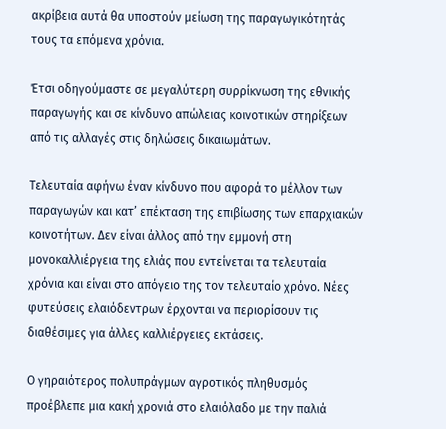ακρίβεια αυτά θα υποστούν μείωση της παραγωγικότητάς τους τα επόμενα χρόνια.

Έτσι οδηγούμαστε σε μεγαλύτερη συρρίκνωση της εθνικής παραγωγής και σε κίνδυνο απώλειας κοινοτικών στηρίξεων από τις αλλαγές στις δηλώσεις δικαιωμάτων.

Τελευταία αφήνω έναν κίνδυνο που αφορά το μέλλον των παραγωγών και κατ’ επέκταση της επιβίωσης των επαρχιακών κοινοτήτων. Δεν είναι άλλος από την εμμονή στη μονοκαλλιέργεια της ελιάς που εντείνεται τα τελευταία χρόνια και είναι στο απόγειο της τον τελευταίο χρόνο. Νέες φυτεύσεις ελαιόδεντρων έρχονται να περιορίσουν τις διαθέσιμες για άλλες καλλιέργειες εκτάσεις.

Ο γηραιότερος πολυπράγμων αγροτικός πληθυσμός προέβλεπε μια κακή χρονιά στο ελαιόλαδο με την παλιά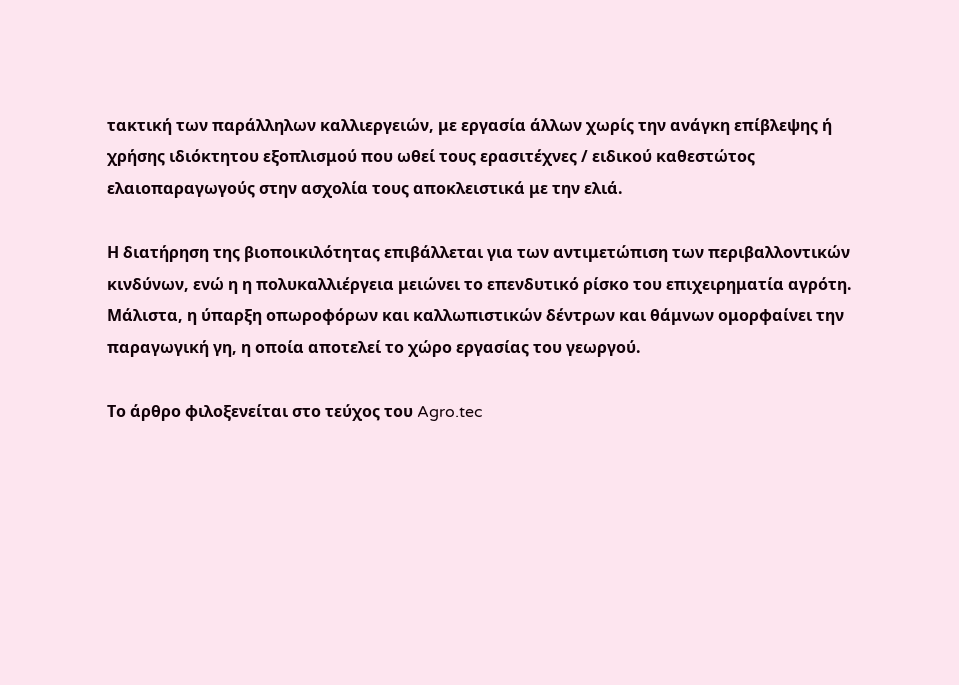τακτική των παράλληλων καλλιεργειών, με εργασία άλλων χωρίς την ανάγκη επίβλεψης ή χρήσης ιδιόκτητου εξοπλισμού που ωθεί τους ερασιτέχνες / ειδικού καθεστώτος ελαιοπαραγωγούς στην ασχολία τους αποκλειστικά με την ελιά.

Η διατήρηση της βιοποικιλότητας επιβάλλεται για των αντιμετώπιση των περιβαλλοντικών κινδύνων, ενώ η η πολυκαλλιέργεια μειώνει το επενδυτικό ρίσκο του επιχειρηματία αγρότη. Μάλιστα, η ύπαρξη οπωροφόρων και καλλωπιστικών δέντρων και θάμνων ομορφαίνει την παραγωγική γη, η οποία αποτελεί το χώρο εργασίας του γεωργού.

Το άρθρο φιλοξενείται στο τεύχος του Agro.tec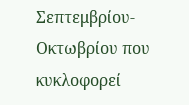Σεπτεμβρίου-Οκτωβρίου που κυκλοφορεί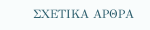ΣΧΕΤΙΚΑ ΑΡΘΡΑ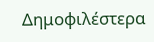Δημοφιλέστερα